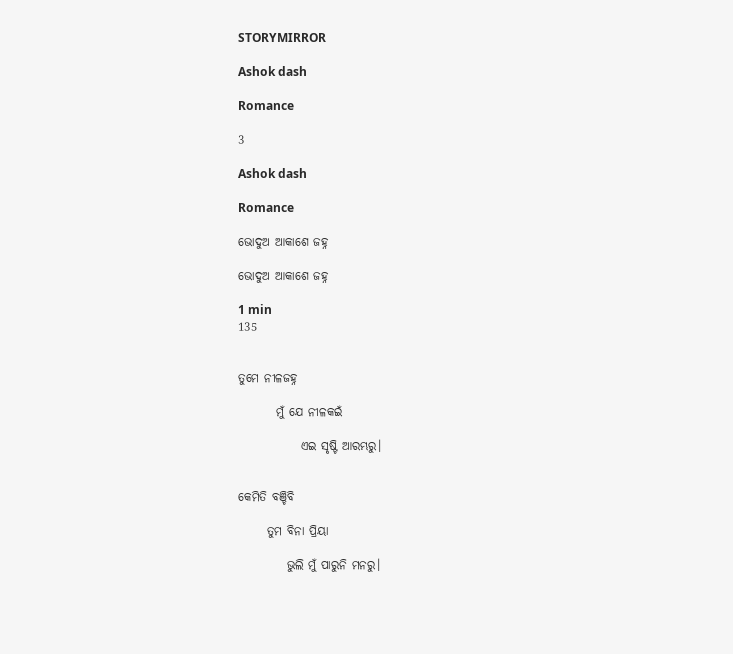STORYMIRROR

Ashok dash

Romance

3

Ashok dash

Romance

ଭୋଦୁଅ ଆକାଶେ ଜହ୍ନ

ଭୋଦୁଅ ଆକାଶେ ଜହ୍ନ

1 min
135


ତୁମେ ନୀଳଜହ୍ନ

        ମୁଁ ଯେ ନୀଳକଇଁ

             ଏଇ ସୃଷ୍ଟି ଆରମ୍ଭରୁ।


କେମିତି ବଞ୍ଚିବି

      ତୁମ ବିନା ପ୍ରିୟା

          ଭୁଲି ମୁଁ ପାରୁନି ମନରୁ।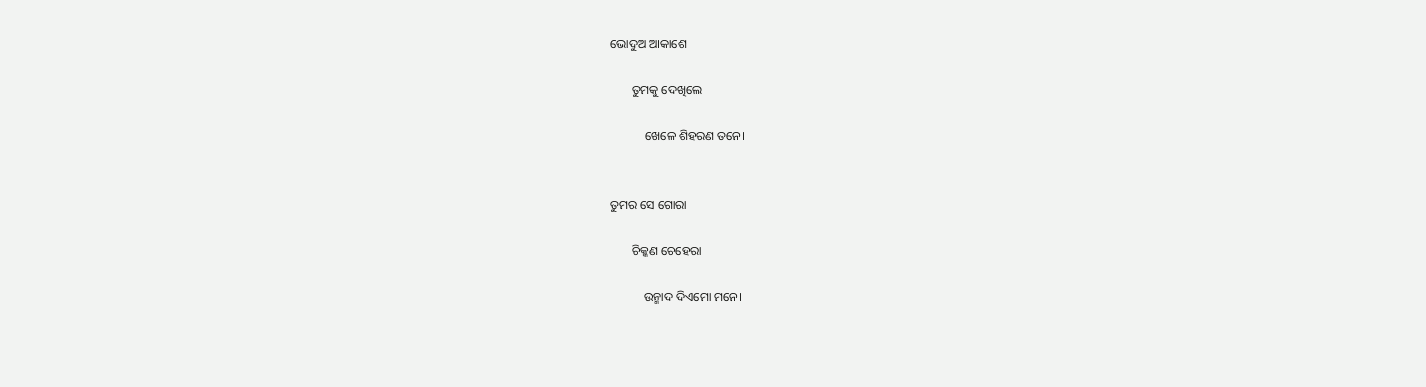ଭୋଦୁଅ ଆକାଶେ

       ତୁମକୁ ଦେଖିଲେ

           ଖେଳେ ଶିହରଣ ତନେ।


ତୁମର ସେ ଗୋରା

       ଚିକ୍କଣ ଚେହେରା

           ଉନ୍ମାଦ ଦିଏମୋ ମନେ।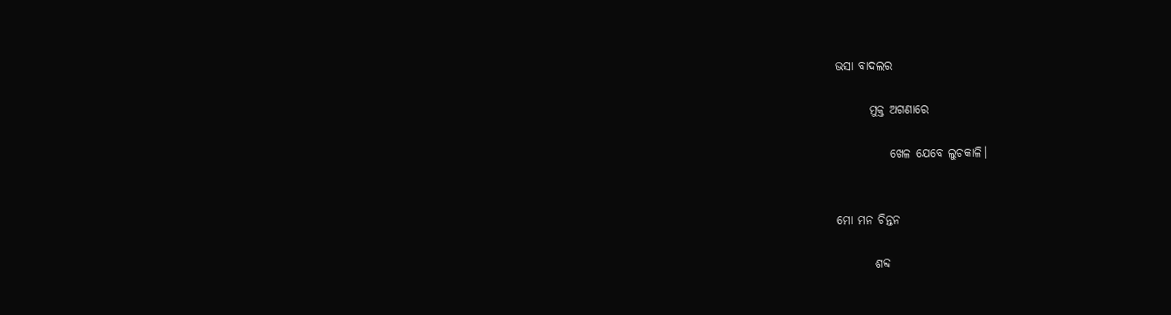ଭସା ବାଦଲର

       ମୁକ୍ତ ଅଗଣାରେ

           ଖେଳ ଯେବେ ଲୁଚକାଳି।


ମୋ ମନ ଚିନ୍ତନ

        ଶବ୍ଦ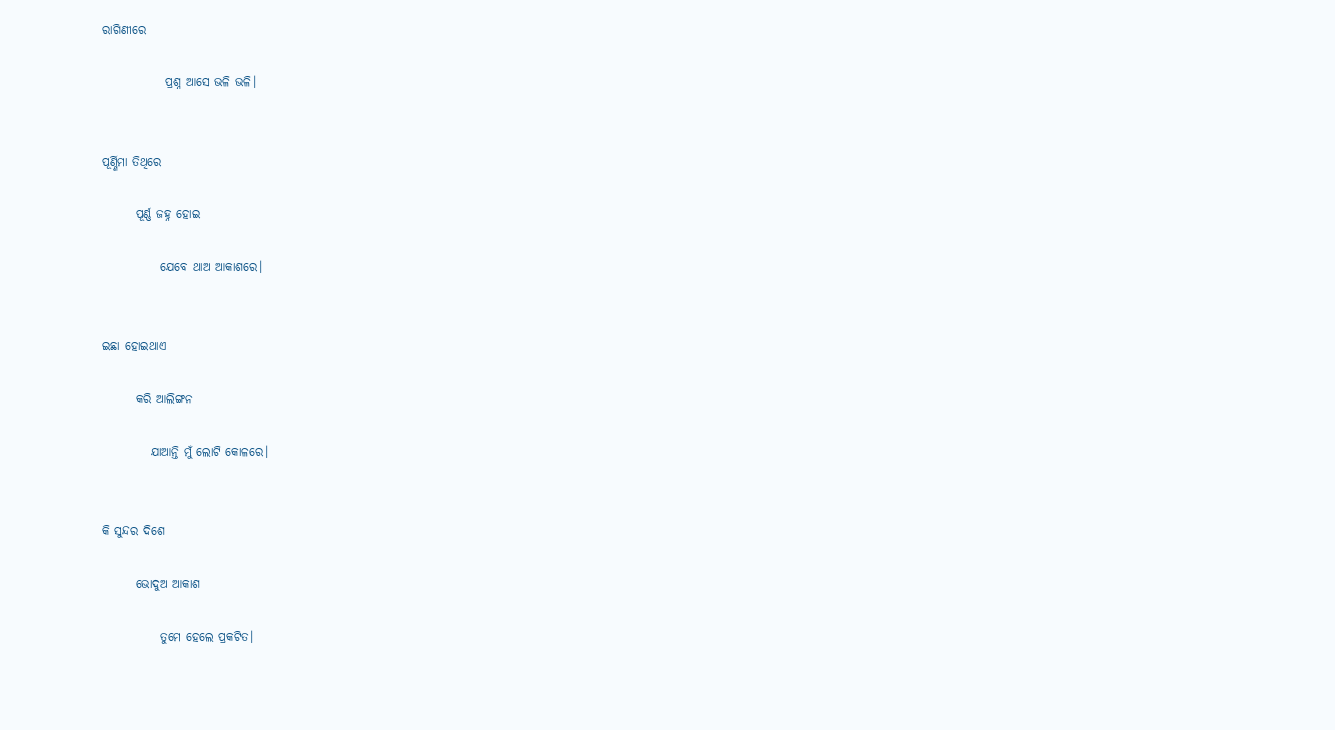ରାଗିଣୀରେ

             ପ୍ରଶ୍ନ ଆସେ ଭଳି ଭଳି।


ପୂର୍ଣ୍ଣିମା ତିଥିରେ

       ପୂର୍ଣ୍ଣ ଜହ୍ନ ହୋଇ

            ଯେବେ ଥାଅ ଆକାଶରେ।


ଇଛା ହୋଇଥାଏ

       କରି ଆଲିଙ୍ଗନ

          ଯାଆନ୍ତି ମୁଁ ଲୋଟି କୋଳରେ।


କି ସୁନ୍ଦର ଦିଶେ

       ଭୋଦୁଅ ଆକାଶ

            ତୁମେ ହେଲେ ପ୍ରକଟିତ।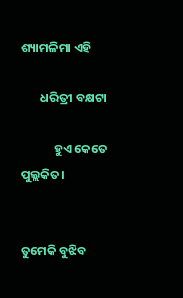ଶ୍ୟାମଳିମା ଏହି

       ଧରିତ୍ରୀ ବକ୍ଷଟା

            ହୁଏ କେତେ ପୁଲ୍ଲକିତ।


ତୁମେକି ବୁଝିବ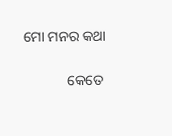ମୋ ମନର କଥା

            କେତେ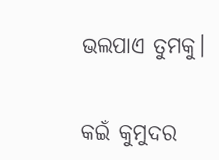ଭଲପାଏ ତୁମକୁ।


କଇଁ କୁମୁଦର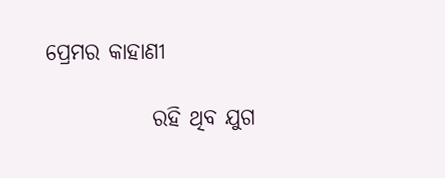ପ୍ରେମର କାହାଣୀ

            ରହି ଥିବ ଯୁଗ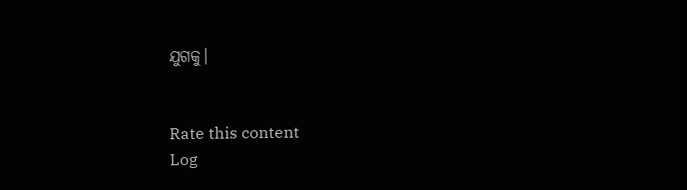ଯୁଗକୁ।


Rate this content
Log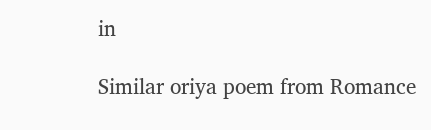in

Similar oriya poem from Romance